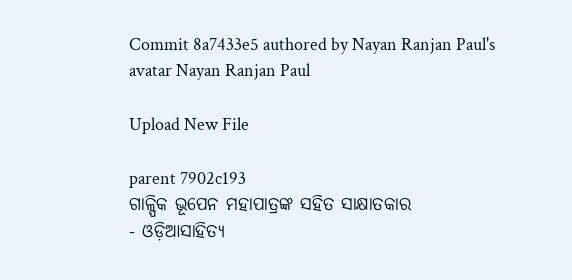Commit 8a7433e5 authored by Nayan Ranjan Paul's avatar Nayan Ranjan Paul

Upload New File

parent 7902c193
ଗାଳ୍ପିକ ଭୂପେନ ମହାପାତ୍ରଙ୍କ ସହିତ ସାକ୍ଷାତକାର
- ଓଡ଼ିଆସାହିତ୍ୟ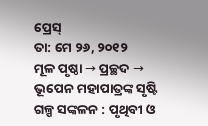ପ୍ରେସ୍‌
ତା: ମେ ୨୬, ୨୦୧୨
ମୂଳ ପୃଷ୍ଠା → ପ୍ରଚ୍ଛଦ →
ଭୂପେନ ମହାପାତ୍ରଙ୍କ ସୃଷ୍ଟି
ଗଳ୍ପ ସଙ୍କଳନ : ପୃଥିବୀ ଓ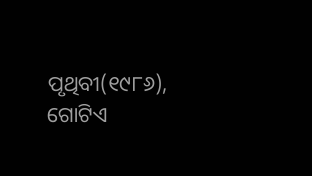ପୃଥିବୀ(୧୯୮୬), ଗୋଟିଏ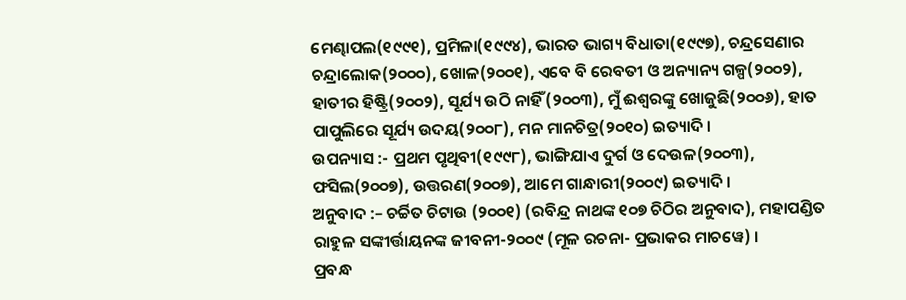ମେଣ୍ଢାପଲ(୧୯୯୧), ପ୍ରମିଳା(୧୯୯୪), ଭାରତ ଭାଗ୍ୟ ବିଧାତା(୧୯୯୭), ଚନ୍ଦ୍ରସେଣାର ଚନ୍ଦ୍ରାଲୋକ(୨୦୦୦), ଖୋଳ(୨୦୦୧), ଏବେ ବି ରେବତୀ ଓ ଅନ୍ୟାନ୍ୟ ଗଳ୍ପ(୨୦୦୨), ହାତୀର ହିଷ୍ଟ୍ରି(୨୦୦୨), ସୂର୍ଯ୍ୟ ଉଠି ନାହିଁ(୨୦୦୩), ମୁଁ ଈଶ୍ବରଙ୍କୁ ଖୋଜୁଛି(୨୦୦୬), ହାତ ପାପୁଲିରେ ସୂର୍ଯ୍ୟ ଉଦୟ(୨୦୦୮), ମନ ମାନଚିତ୍ର(୨୦୧୦) ଇତ୍ୟାଦି ।
ଉପନ୍ୟାସ :- ପ୍ରଥମ ପୃଥିବୀ(୧୯୯୮), ଭାଙ୍ଗିଯାଏ ଦୁର୍ଗ ଓ ଦେଉଳ(୨୦୦୩), ଫସିଲ(୨୦୦୭), ଉତ୍ତରଣ(୨୦୦୭), ଆମେ ଗାନ୍ଧାରୀ(୨୦୦୯) ଇତ୍ୟାଦି ।
ଅନୁବାଦ :– ଚର୍ଚ୍ଚିତ ଚିଟାଉ (୨୦୦୧) (ରବିନ୍ଦ୍ର ନାଥଙ୍କ ୧୦୭ ଚିଠିର ଅନୁବାଦ), ମହାପଣ୍ଡିତ ରାହୁଳ ସଙ୍କୀର୍ତ୍ତାୟନଙ୍କ ଜୀବନୀ-୨୦୦୯ (ମୂଳ ରଚନା- ପ୍ରଭାକର ମାଚୱେ) ।
ପ୍ରବନ୍ଧ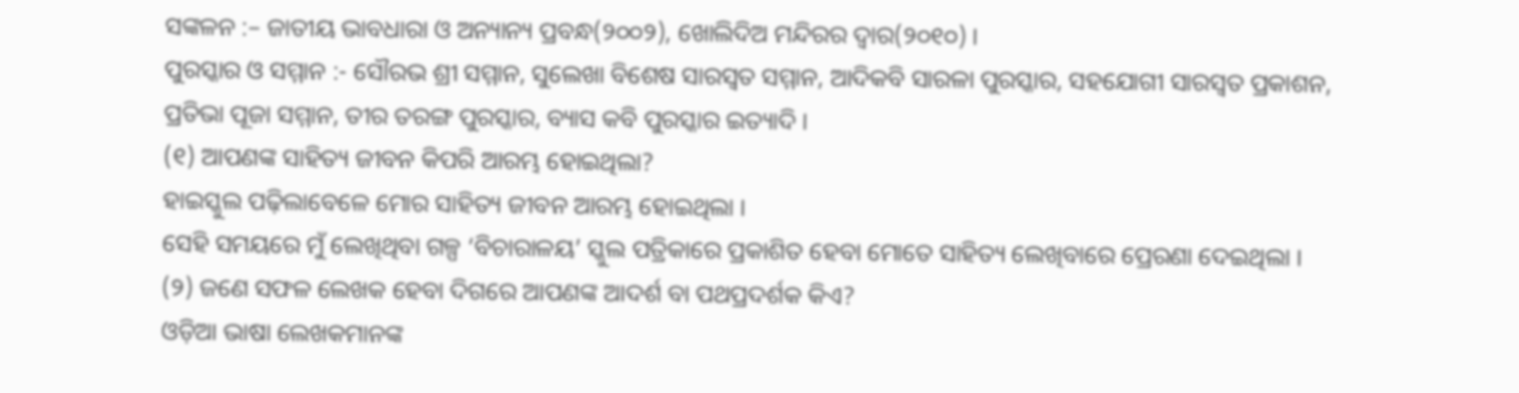ସଙ୍କଳନ :– ଜାତୀୟ ଭାବଧାରା ଓ ଅନ୍ୟାନ୍ୟ ପ୍ରବନ୍ଧ(୨୦୦୨), ଖୋଲିଦିଅ ମନ୍ଦିରର ଦ୍ବାର(୨୦୧୦) ।
ପୁରସ୍କାର ଓ ସମ୍ମାନ :- ସୌରଭ ଶ୍ରୀ ସମ୍ମାନ, ସୁଲେଖା ବିଶେଷ ସାରସ୍ବତ ସମ୍ମାନ, ଆଦିକବି ସାରଳା ପୁରସ୍କାର, ସହଯୋଗୀ ସାରସ୍ବତ ପ୍ରକାଶନ, ପ୍ରତିଭା ପୂଜା ସମ୍ମାନ, ତୀର ତରଙ୍ଗ ପୁରସ୍କାର, ବ୍ୟାସ କବି ପୁରସ୍କାର ଇତ୍ୟାଦି ।
(୧) ଆପଣଙ୍କ ସାହିତ୍ୟ ଜୀବନ କିପରି ଆରମ୍ଭ ହୋଇଥିଲା?
ହାଇସ୍କୁଲ ପଢ଼ିଲାବେଳେ ମୋର ସାହିତ୍ୟ ଜୀବନ ଆରମ୍ଭ ହୋଇଥିଲା ।
ସେହି ସମୟରେ ମୁଁ ଲେଖିଥିବା ଗଳ୍ପ ‘ବିଚାରାଳୟ’ ସ୍କୁଲ ପତ୍ରିକାରେ ପ୍ରକାଶିତ ହେବା ମୋତେ ସାହିତ୍ୟ ଲେଖିବାରେ ପ୍ରେରଣା ଦେଇଥିଲା ।
(୨) ଜଣେ ସଫଳ ଲେଖକ ହେବା ଦିଗରେ ଆପଣଙ୍କ ଆଦର୍ଶ ବା ପଥପ୍ରଦର୍ଶକ କିଏ?
ଓଡ଼ିଆ ଭାଷା ଲେଖକମାନଙ୍କ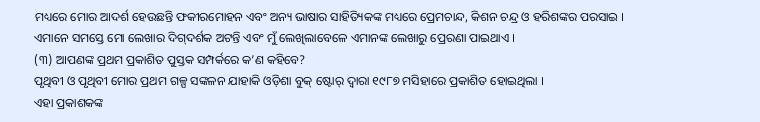ମଧ୍ୟରେ ମୋର ଆଦର୍ଶ ହେଉଛନ୍ତି ଫକୀରମୋହନ ଏବଂ ଅନ୍ୟ ଭାଷାର ସାହିତ୍ୟିକଙ୍କ ମଧ୍ୟରେ ପ୍ରେମଚାନ୍ଦ, କିଶନ ଚନ୍ଦ୍ର ଓ ହରିଶଙ୍କର ପରସାଇ ।
ଏମାନେ ସମସ୍ତେ ମୋ ଲେଖାର ଦିଗ୍‌ଦର୍ଶକ ଅଟନ୍ତି ଏବଂ ମୁଁ ଲେଖିଲାବେଳେ ଏମାନଙ୍କ ଲେଖାରୁ ପ୍ରେରଣା ପାଇଥାଏ ।
(୩) ଆପଣଙ୍କ ପ୍ରଥମ ପ୍ରକାଶିତ ପୁସ୍ତକ ସମ୍ପର୍କରେ କ’ଣ କହିବେ?
ପୃଥିବୀ ଓ ପୃଥିବୀ ମୋର ପ୍ରଥମ ଗଳ୍ପ ସଙ୍କଳନ ଯାହାକି ଓଡ଼ିଶା ବୁକ୍‌ ଷ୍ଟୋର୍‌ ଦ୍ବାରା ୧୯୮୭ ମସିହାରେ ପ୍ରକାଶିତ ହୋଇଥିଲା ।
ଏହା ପ୍ରକାଶକଙ୍କ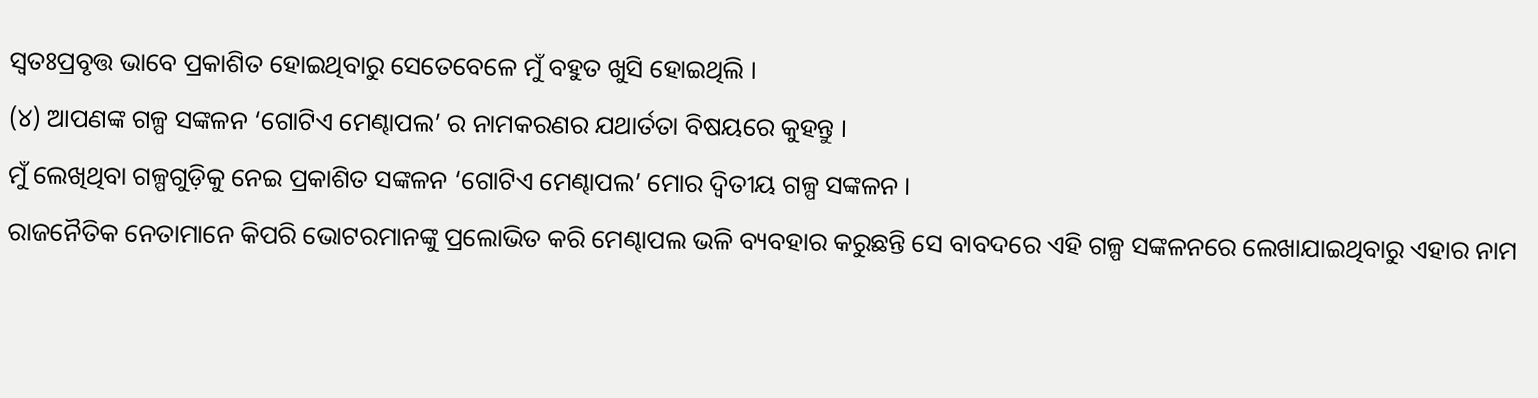ସ୍ବତଃପ୍ରବୃତ୍ତ ଭାବେ ପ୍ରକାଶିତ ହୋଇଥିବାରୁ ସେତେବେଳେ ମୁଁ ବହୁତ ଖୁସି ହୋଇଥିଲି ।
(୪) ଆପଣଙ୍କ ଗଳ୍ପ ସଙ୍କଳନ ‘ଗୋଟିଏ ମେଣ୍ଢାପଲ’ ର ନାମକରଣର ଯଥାର୍ତତା ବିଷୟରେ କୁହନ୍ତୁ ।
ମୁଁ ଲେଖିଥିବା ଗଳ୍ପଗୁଡ଼ିକୁ ନେଇ ପ୍ରକାଶିତ ସଙ୍କଳନ ‘ଗୋଟିଏ ମେଣ୍ଢାପଲ’ ମୋର ଦ୍ବିତୀୟ ଗଳ୍ପ ସଙ୍କଳନ ।
ରାଜନୈତିକ ନେତାମାନେ କିପରି ଭୋଟରମାନଙ୍କୁ ପ୍ରଲୋଭିତ କରି ମେଣ୍ଢାପଲ ଭଳି ବ୍ୟବହାର କରୁଛନ୍ତି ସେ ବାବଦରେ ଏହି ଗଳ୍ପ ସଙ୍କଳନରେ ଲେଖାଯାଇଥିବାରୁ ଏହାର ନାମ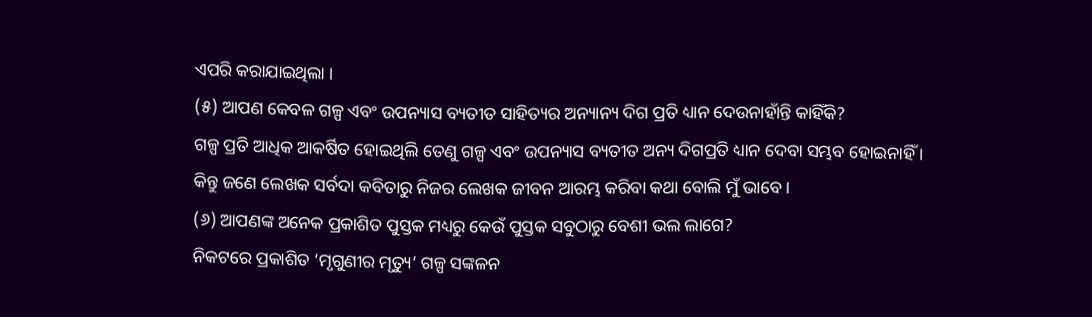ଏପରି କରାଯାଇଥିଲା ।
(୫) ଆପଣ କେବଳ ଗଳ୍ପ ଏବଂ ଉପନ୍ୟାସ ବ୍ୟତୀତ ସାହିତ୍ୟର ଅନ୍ୟାନ୍ୟ ଦିଗ ପ୍ରତି ଧ୍ୟାନ ଦେଉନାହାଁନ୍ତି କାହିଁକି?
ଗଳ୍ପ ପ୍ରତି ଆଧିକ ଆକର୍ଷିତ ହୋଇଥିଲି ତେଣୁ ଗଳ୍ପ ଏବଂ ଉପନ୍ୟାସ ବ୍ୟତୀତ ଅନ୍ୟ ଦିଗପ୍ରତି ଧ୍ୟାନ ଦେବା ସମ୍ଭବ ହୋଇନାହିଁ ।
କିନ୍ତୁ ଜଣେ ଲେଖକ ସର୍ବଦା କବିତାରୁ ନିଜର ଲେଖକ ଜୀବନ ଆରମ୍ଭ କରିବା କଥା ବୋଲି ମୁଁ ଭାବେ ।
(୬) ଆପଣଙ୍କ ଅନେକ ପ୍ରକାଶିତ ପୁସ୍ତକ ମଧ୍ୟରୁ କେଉଁ ପୁସ୍ତକ ସବୁଠାରୁ ବେଶୀ ଭଲ ଲାଗେ?
ନିକଟରେ ପ୍ରକାଶିତ ‘ମୃଗୁଣୀର ମୃତ୍ୟୁ’ ଗଳ୍ପ ସଙ୍କଳନ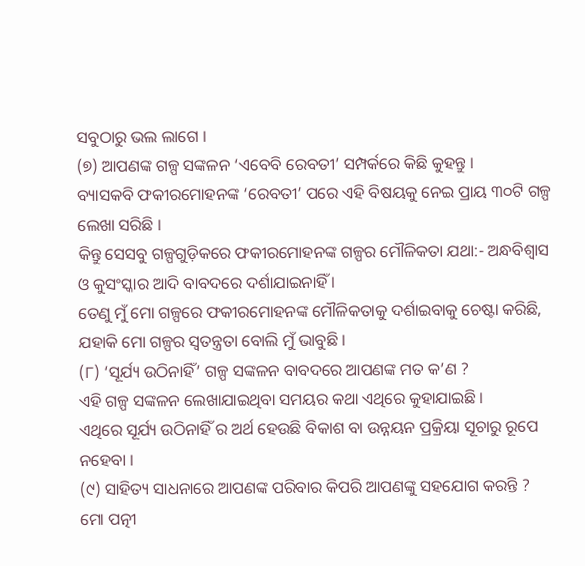ସବୁଠାରୁ ଭଲ ଲାଗେ ।
(୭) ଆପଣଙ୍କ ଗଳ୍ପ ସଙ୍କଳନ ‘ଏବେବି ରେବତୀ’ ସମ୍ପର୍କରେ କିଛି କୁହନ୍ତୁ ।
ବ୍ୟାସକବି ଫକୀରମୋହନଙ୍କ ‘ରେବତୀ’ ପରେ ଏହି ବିଷୟକୁ ନେଇ ପ୍ରାୟ ୩୦ଟି ଗଳ୍ପ ଲେଖା ସରିଛି ।
କିନ୍ତୁ ସେସବୁ ଗଳ୍ପଗୁଡ଼ିକରେ ଫକୀରମୋହନଙ୍କ ଗଳ୍ପର ମୌଳିକତା ଯଥା:- ଅନ୍ଧବିଶ୍ବାସ ଓ କୁସଂସ୍କାର ଆଦି ବାବଦରେ ଦର୍ଶାଯାଇନାହିଁ ।
ତେଣୁ ମୁଁ ମୋ ଗଳ୍ପରେ ଫକୀରମୋହନଙ୍କ ମୌଳିକତାକୁ ଦର୍ଶାଇବାକୁ ଚେଷ୍ଟା କରିଛି, ଯହାକି ମୋ ଗଳ୍ପର ସ୍ବତନ୍ତ୍ରତା ବୋଲି ମୁଁ ଭାବୁଛି ।
(୮) ‘ସୂର୍ଯ୍ୟ ଉଠିନାହିଁ’ ଗଳ୍ପ ସଙ୍କଳନ ବାବଦରେ ଆପଣଙ୍କ ମତ କ’ଣ ?
ଏହି ଗଳ୍ପ ସଙ୍କଳନ ଲେଖାଯାଇଥିବା ସମୟର କଥା ଏଥିରେ କୁହାଯାଇଛି ।
ଏଥିରେ ସୂର୍ଯ୍ୟ ଉଠିନାହିଁ ର ଅର୍ଥ ହେଉଛି ବିକାଶ ବା ଉନ୍ନୟନ ପ୍ରକ୍ରିୟା ସୂଚାରୁ ରୂପେ ନହେବା ।
(୯) ସାହିତ୍ୟ ସାଧନାରେ ଆପଣଙ୍କ ପରିବାର କିପରି ଆପଣଙ୍କୁ ସହଯୋଗ କରନ୍ତି ?
ମୋ ପତ୍ନୀ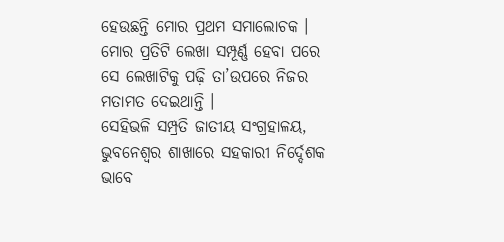ହେଉଛନ୍ତି ମୋର ପ୍ରଥମ ସମାଲୋଚକ ।
ମୋର ପ୍ରତିଟି ଲେଖା ସମ୍ପୂର୍ଣ୍ଣ ହେବା ପରେ ସେ ଲେଖାଟିକୁ ପଢ଼ି ତା’ଉପରେ ନିଜର ମତାମତ ଦେଇଥାନ୍ତି ।
ସେହିଭଳି ସମ୍ପ୍ରତି ଜାତୀୟ ସଂଗ୍ରହାଳୟ, ଭୁବନେଶ୍ବର ଶାଖାରେ ସହକାରୀ ନିର୍ଦ୍ଦେଶକ ଭାବେ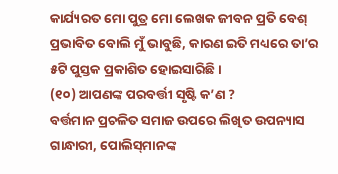କାର୍ଯ୍ୟରତ ମୋ ପୁତ୍ର ମୋ ଲେଖକ ଜୀବନ ପ୍ରତି ବେଶ୍‌ ପ୍ରଭାବିତ ବୋଲି ମୁଁ ଭାବୁଛି, କାରଣ ଇତି ମଧ୍ୟରେ ତା’ର ୫ଟି ପୁସ୍ତକ ପ୍ରକାଶିତ ହୋଇସାରିଛି ।
(୧୦) ଆପଣଙ୍କ ପରବର୍ତ୍ତୀ ସୃଷ୍ଟି କ’ଣ ?
ବର୍ତ୍ତମାନ ପ୍ରଚଳିତ ସମାଜ ଉପରେ ଲିଖିତ ଉପନ୍ୟାସ ଗାନ୍ଧାରୀ, ପୋଲିସ୍‌ମାନଙ୍କ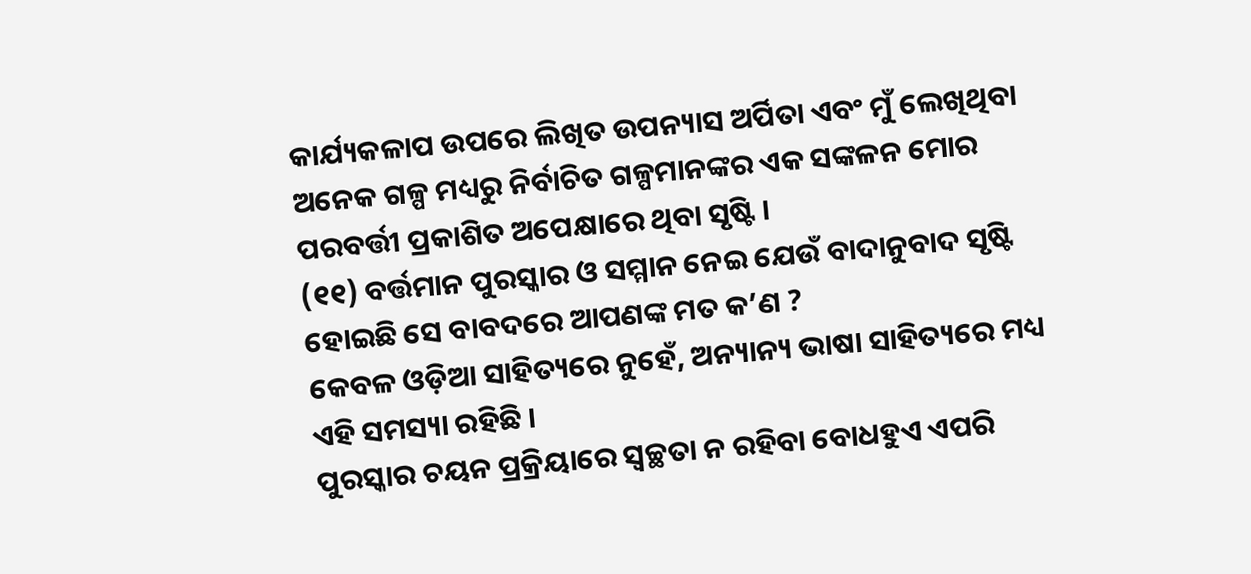କାର୍ଯ୍ୟକଳାପ ଉପରେ ଲିଖିତ ଉପନ୍ୟାସ ଅର୍ପିତା ଏବଂ ମୁଁ ଲେଖିଥିବା ଅନେକ ଗଳ୍ପ ମଧ୍ୟରୁ ନିର୍ବାଚିତ ଗଳ୍ପମାନଙ୍କର ଏକ ସଙ୍କଳନ ମୋର ପରବର୍ତ୍ତୀ ପ୍ରକାଶିତ ଅପେକ୍ଷାରେ ଥିବା ସୃଷ୍ଟି ।
(୧୧) ବର୍ତ୍ତମାନ ପୁରସ୍କାର ଓ ସମ୍ମାନ ନେଇ ଯେଉଁ ବାଦାନୁବାଦ ସୃଷ୍ଟି ହୋଇଛି ସେ ବାବଦରେ ଆପଣଙ୍କ ମତ କ’ଣ ?
କେବଳ ଓଡ଼ିଆ ସାହିତ୍ୟରେ ନୁହେଁ, ଅନ୍ୟାନ୍ୟ ଭାଷା ସାହିତ୍ୟରେ ମଧ୍ୟ ଏହି ସମସ୍ୟା ରହିଛି ।
ପୁରସ୍କାର ଚୟନ ପ୍ରକ୍ରିୟାରେ ସ୍ବଚ୍ଛତା ନ ରହିବା ବୋଧହୁଏ ଏପରି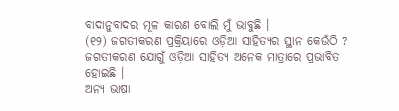ବାଦାନୁବାଦର ମୂଳ କାରଣ ବୋଲି ମୁଁ ଭାବୁଛି ।
(୧୨) ଜଗତୀକରଣ ପ୍ରକ୍ରିୟାରେ ଓଡ଼ିଆ ସାହିତ୍ୟର ସ୍ଥାନ କେଉଁଠି ?
ଜଗତୀକରଣ ଯୋଗୁଁ ଓଡ଼ିଆ ସାହିତ୍ୟ ଅନେକ ମାତ୍ରାରେ ପ୍ରଭାବିତ ହୋଇଛି ।
ଅନ୍ୟ ଭାଷା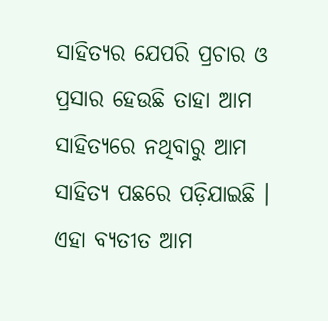ସାହିତ୍ୟର ଯେପରି ପ୍ରଚାର ଓ ପ୍ରସାର ହେଉଛି ତାହା ଆମ ସାହିତ୍ୟରେ ନଥିବାରୁ ଆମ ସାହିତ୍ୟ ପଛରେ ପଡ଼ିଯାଇଛି ।
ଏହା ବ୍ୟତୀତ ଆମ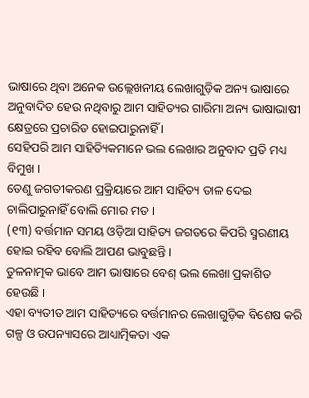ଭାଷାରେ ଥିବା ଅନେକ ଉଲ୍ଲେଖନୀୟ ଲେଖାଗୁଡ଼ିକ ଅନ୍ୟ ଭାଷାରେ ଅନୁବାଦିତ ହେଉ ନଥିବାରୁ ଆମ ସାହିତ୍ୟର ଗାରିମା ଅନ୍ୟ ଭାଷାଭାଷୀ କ୍ଷେତ୍ରରେ ପ୍ରଚାରିତ ହୋଇପାରୁନାହିଁ ।
ସେହିପରି ଆମ ସାହିତ୍ୟିକମାନେ ଭଲ ଲେଖାର ଅନୁବାଦ ପ୍ରତି ମଧ୍ୟ ବିମୁଖ ।
ତେଣୁ ଜଗତୀକରଣ ପ୍ରକ୍ରିୟାରେ ଆମ ସାହିତ୍ୟ ତାଳ ଦେଇ ଚାଲିପାରୁନାହିଁ ବୋଲି ମୋର ମତ ।
(୧୩) ବର୍ତ୍ତମାନ ସମୟ ଓଡ଼ିଆ ସାହିତ୍ୟ ଜଗତରେ କିପରି ସ୍ମରଣୀୟ ହୋଇ ରହିବ ବୋଲି ଆପଣ ଭାବୁଛନ୍ତି ।
ତୁଳନାତ୍ମକ ଭାବେ ଆମ ଭାଷାରେ ବେଶ୍‌ ଭଲ ଲେଖା ପ୍ରକାଶିତ ହେଉଛି ।
ଏହା ବ୍ୟତୀତ ଆମ ସାହିତ୍ୟରେ ବର୍ତ୍ତମାନର ଲେଖାଗୁଡ଼ିକ ବିଶେଷ କରି ଗଳ୍ପ ଓ ଉପନ୍ୟାସରେ ଆଧ୍ୟାତ୍ମିକତା ଏକ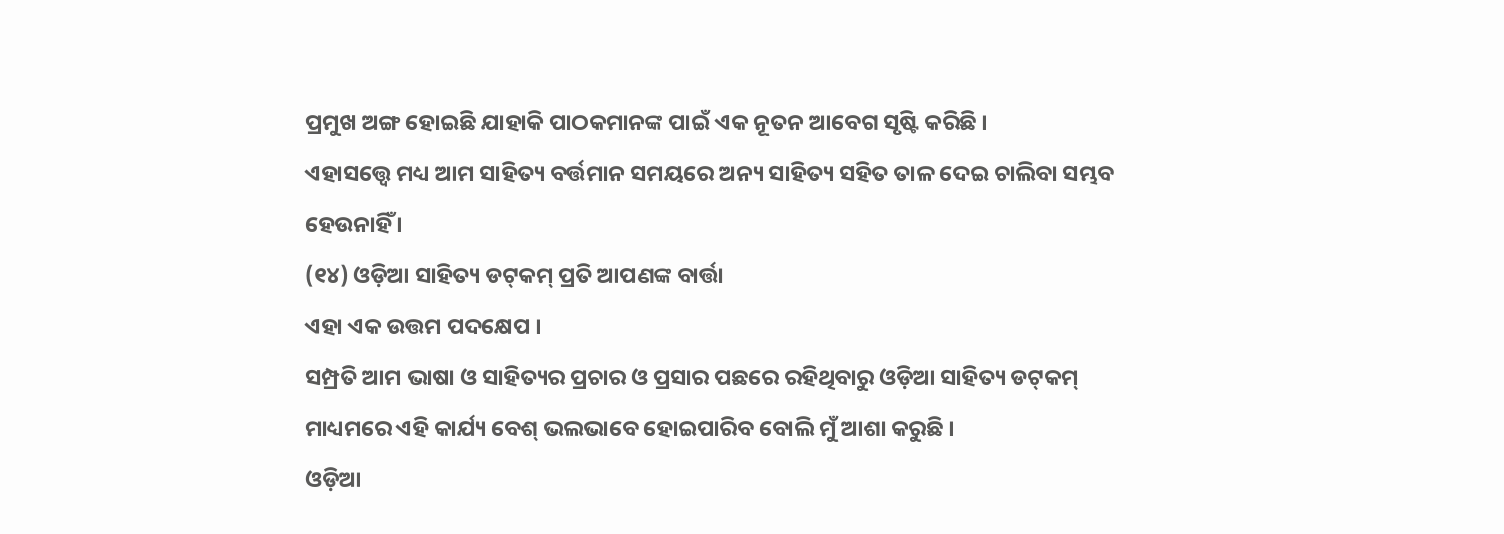ପ୍ରମୁଖ ଅଙ୍ଗ ହୋଇଛି ଯାହାକି ପାଠକମାନଙ୍କ ପାଇଁ ଏକ ନୂତନ ଆବେଗ ସୃଷ୍ଟି କରିଛି ।
ଏହାସତ୍ତ୍ବେ ମଧ୍ୟ ଆମ ସାହିତ୍ୟ ବର୍ତ୍ତମାନ ସମୟରେ ଅନ୍ୟ ସାହିତ୍ୟ ସହିତ ତାଳ ଦେଇ ଚାଲିବା ସମ୍ଭବ ହେଉନାହିଁ ।
(୧୪) ଓଡ଼ିଆ ସାହିତ୍ୟ ଡଟ୍‌କମ୍‌ ପ୍ରତି ଆପଣଙ୍କ ବାର୍ତ୍ତା
ଏହା ଏକ ଉତ୍ତମ ପଦକ୍ଷେପ ।
ସମ୍ପ୍ରତି ଆମ ଭାଷା ଓ ସାହିତ୍ୟର ପ୍ରଚାର ଓ ପ୍ରସାର ପଛରେ ରହିଥିବାରୁ ଓଡ଼ିଆ ସାହିତ୍ୟ ଡଟ୍‌କମ୍‌ ମାଧ୍ୟମରେ ଏହି କାର୍ଯ୍ୟ ବେଶ୍‌ ଭଲଭାବେ ହୋଇପାରିବ ବୋଲି ମୁଁ ଆଶା କରୁଛି ।
ଓଡ଼ିଆ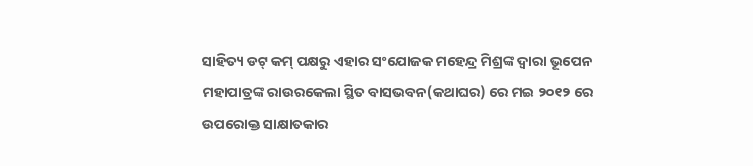ସାହିତ୍ୟ ଡଟ୍‌ କମ୍‌ ପକ୍ଷରୁ ଏହାର ସଂଯୋଜକ ମହେନ୍ଦ୍ର ମିଶ୍ରଙ୍କ ଦ୍ବାରା ଭୂପେନ ମହାପାତ୍ରଙ୍କ ରାଉରକେଲା ସ୍ଥିତ ବାସଭବନ(କଥାଘର) ରେ ମଇ ୨୦୧୨ ରେ ଉପରୋକ୍ତ ସାକ୍ଷାତକାର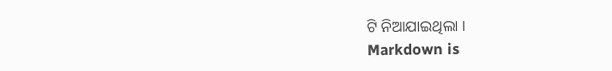ଟି ନିଆଯାଇଥିଲା ।
Markdown is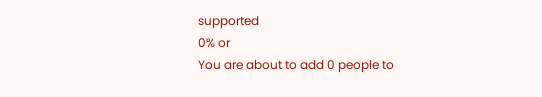supported
0% or
You are about to add 0 people to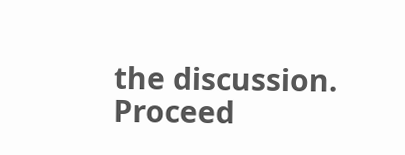the discussion. Proceed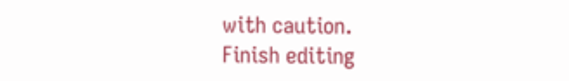with caution.
Finish editing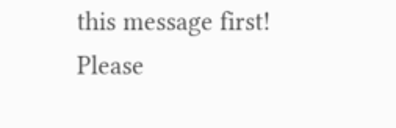this message first!
Please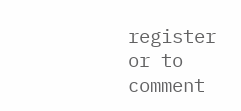register or to comment